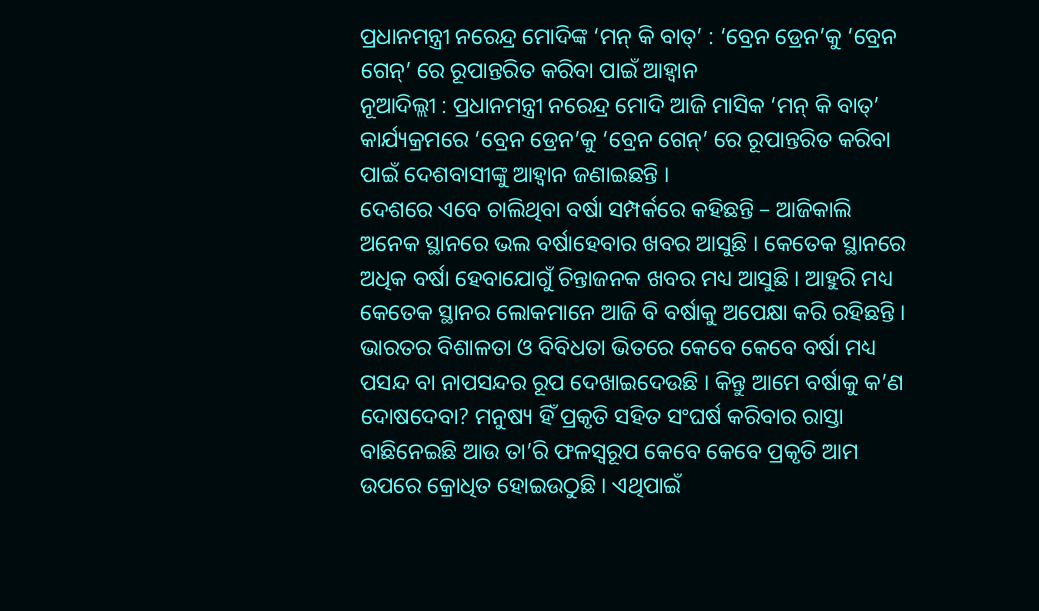ପ୍ରଧାନମନ୍ତ୍ରୀ ନରେନ୍ଦ୍ର ମୋଦିଙ୍କ ‘ମନ୍ କି ବାତ୍’ : ‘ବ୍ରେନ ଡ୍ରେନ’କୁ ‘ବ୍ରେନ ଗେନ୍’ ରେ ରୂପାନ୍ତରିତ କରିବା ପାଇଁ ଆହ୍ୱାନ
ନୂଆଦିଲ୍ଲୀ : ପ୍ରଧାନମନ୍ତ୍ରୀ ନରେନ୍ଦ୍ର ମୋଦି ଆଜି ମାସିକ ‘ମନ୍ କି ବାତ୍’ କାର୍ଯ୍ୟକ୍ରମରେ ‘ବ୍ରେନ ଡ୍ରେନ’କୁ ‘ବ୍ରେନ ଗେନ୍’ ରେ ରୂପାନ୍ତରିତ କରିବା ପାଇଁ ଦେଶବାସୀଙ୍କୁ ଆହ୍ୱାନ ଜଣାଇଛନ୍ତି ।
ଦେଶରେ ଏବେ ଚାଲିଥିବା ବର୍ଷା ସମ୍ପର୍କରେ କହିଛନ୍ତି – ଆଜିକାଲି ଅନେକ ସ୍ଥାନରେ ଭଲ ବର୍ଷାହେବାର ଖବର ଆସୁଛି । କେତେକ ସ୍ଥାନରେ ଅଧିକ ବର୍ଷା ହେବାଯୋଗୁଁ ଚିନ୍ତାଜନକ ଖବର ମଧ୍ୟ ଆସୁଛି । ଆହୁରି ମଧ୍ୟ କେତେକ ସ୍ଥାନର ଲୋକମାନେ ଆଜି ବି ବର୍ଷାକୁ ଅପେକ୍ଷା କରି ରହିଛନ୍ତି । ଭାରତର ବିଶାଳତା ଓ ବିବିଧତା ଭିତରେ କେବେ କେବେ ବର୍ଷା ମଧ୍ୟ ପସନ୍ଦ ବା ନାପସନ୍ଦର ରୂପ ଦେଖାଇଦେଉଛି । କିନ୍ତୁ ଆମେ ବର୍ଷାକୁ କ’ଣ ଦୋଷଦେବା? ମନୁଷ୍ୟ ହିଁ ପ୍ରକୃତି ସହିତ ସଂଘର୍ଷ କରିବାର ରାସ୍ତା ବାଛିନେଇଛି ଆଉ ତା’ରି ଫଳସ୍ୱରୂପ କେବେ କେବେ ପ୍ରକୃତି ଆମ ଉପରେ କ୍ରୋଧିତ ହୋଇଉଠୁଛି । ଏଥିପାଇଁ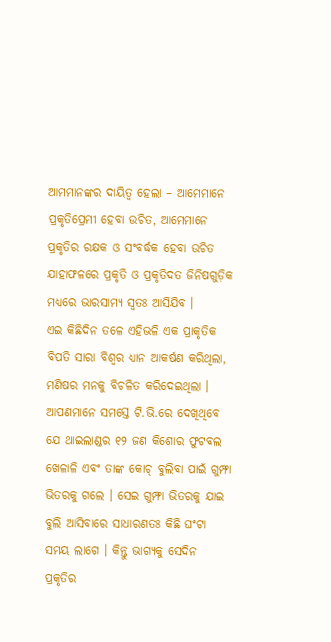ଆମମାନଙ୍କର ଦାୟିତ୍ୱ ହେଲା – ଆମେମାନେ ପ୍ରକୃତିପ୍ରେମୀ ହେବା ଉଚିତ, ଆମେମାନେ ପ୍ରକୃତିର ରକ୍ଷକ ଓ ସଂବର୍ଦ୍ଧକ ହେବା ଉଚିତ ଯାହାଫଳରେ ପ୍ରକୃତି ଓ ପ୍ରକୃତିଦତ ଜିନିଷଗୁଡ଼ିକ ମଧ୍ୟରେ ଭାରସାମ୍ୟ ସ୍ୱତଃ ଆସିଯିବ ।
ଏଇ କିଛିଦିନ ତଳେ ଏହିଭଳି ଏକ ପ୍ରାକୃତିକ ବିପତି ସାରା ବିଶ୍ୱର ଧ୍ୟାନ ଆକର୍ଷଣ କରିଥିଲା, ମଣିଷର ମନକୁ ବିଚଳିତ କରିଦେଇଥିଲା । ଆପଣମାନେ ସମସ୍ତେ ଟି.ଭି.ରେ ଦେଖିଥିବେ ଯେ ଥାଇଲାଣ୍ଡର ୧୨ ଜଣ କିଶୋର ଫୁଟବଲ ଖେଳାଳି ଏବଂ ତାଙ୍କ କୋଚ୍ ବୁଲିବା ପାଇଁ ଗୁମ୍ଫା ଭିତରକୁ ଗଲେ । ସେଇ ଗୁମ୍ଫା ଭିତରକୁ ଯାଇ ବୁଲି ଆସିବାରେ ସାଧାରଣତଃ କିଛି ଘଂଟା ସମୟ ଲାଗେ । କିନ୍ତୁ ଭାଗ୍ୟକୁ ସେଦିନ ପ୍ରକୃତିର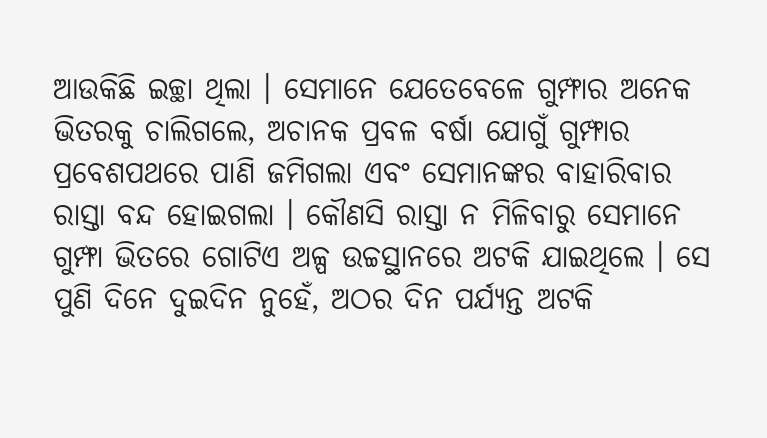ଆଉକିଛି ଇଚ୍ଛା ଥିଲା । ସେମାନେ ଯେତେବେଳେ ଗୁମ୍ଫାର ଅନେକ ଭିତରକୁ ଚାଲିଗଲେ, ଅଚାନକ ପ୍ରବଳ ବର୍ଷା ଯୋଗୁଁ ଗୁମ୍ଫାର ପ୍ରବେଶପଥରେ ପାଣି ଜମିଗଲା ଏବଂ ସେମାନଙ୍କର ବାହାରିବାର ରାସ୍ତା ବନ୍ଦ ହୋଇଗଲା । କୌଣସି ରାସ୍ତା ନ ମିଳିବାରୁ ସେମାନେ ଗୁମ୍ଫା ଭିତରେ ଗୋଟିଏ ଅଳ୍ପ ଉଚ୍ଚସ୍ଥାନରେ ଅଟକି ଯାଇଥିଲେ । ସେ ପୁଣି ଦିନେ ଦୁଇଦିନ ନୁହେଁ, ଅଠର ଦିନ ପର୍ଯ୍ୟନ୍ତ ଅଟକି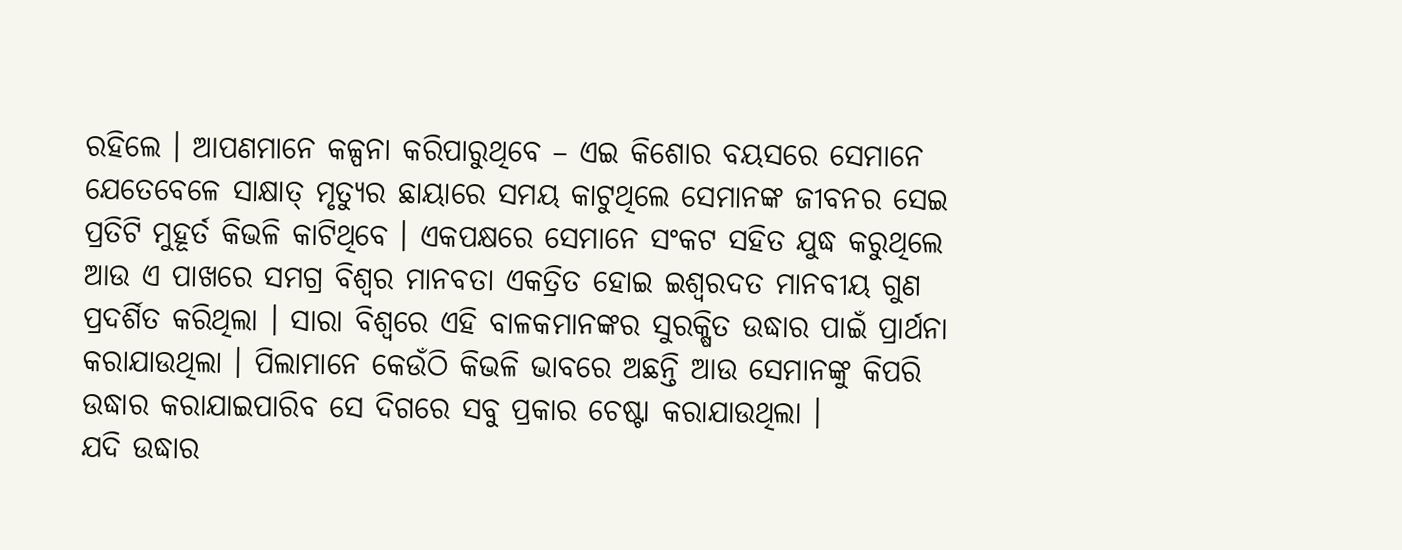ରହିଲେ । ଆପଣମାନେ କଳ୍ପନା କରିପାରୁଥିବେ – ଏଇ କିଶୋର ବୟସରେ ସେମାନେ ଯେତେବେଳେ ସାକ୍ଷାତ୍ ମୃତ୍ୟୁର ଛାୟାରେ ସମୟ କାଟୁଥିଲେ ସେମାନଙ୍କ ଜୀବନର ସେଇ ପ୍ରତିଟି ମୁହୂର୍ତ କିଭଳି କାଟିଥିବେ । ଏକପକ୍ଷରେ ସେମାନେ ସଂକଟ ସହିତ ଯୁଦ୍ଧ କରୁଥିଲେ ଆଉ ଏ ପାଖରେ ସମଗ୍ର ବିଶ୍ୱର ମାନବତା ଏକତ୍ରିତ ହୋଇ ଇଶ୍ୱରଦତ ମାନବୀୟ ଗୁଣ ପ୍ରଦର୍ଶିତ କରିଥିଲା । ସାରା ବିଶ୍ୱରେ ଏହି ବାଳକମାନଙ୍କର ସୁରକ୍ଷିତ ଉଦ୍ଧାର ପାଇଁ ପ୍ରାର୍ଥନା କରାଯାଉଥିଲା । ପିଲାମାନେ କେଉଁଠି କିଭଳି ଭାବରେ ଅଛନ୍ତି ଆଉ ସେମାନଙ୍କୁ କିପରି ଉଦ୍ଧାର କରାଯାଇପାରିବ ସେ ଦିଗରେ ସବୁ ପ୍ରକାର ଚେଷ୍ଟା କରାଯାଉଥିଲା ।
ଯଦି ଉଦ୍ଧାର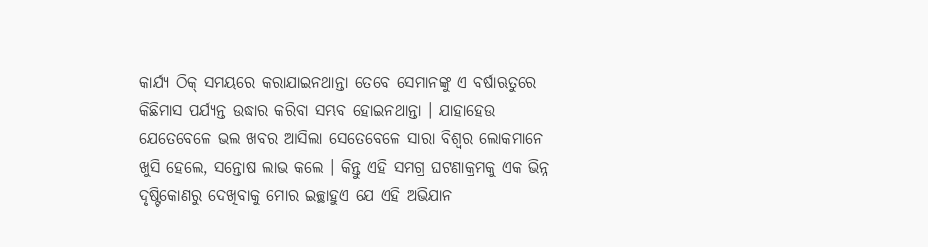କାର୍ଯ୍ୟ ଠିକ୍ ସମୟରେ କରାଯାଇନଥାନ୍ତା ତେବେ ସେମାନଙ୍କୁ ଏ ବର୍ଷାଋତୁରେ କିଛିମାସ ପର୍ଯ୍ୟନ୍ତ ଉଦ୍ଧାର କରିବା ସମ୍ଭବ ହୋଇନଥାନ୍ତା । ଯାହାହେଉ ଯେତେବେଳେ ଭଲ ଖବର ଆସିଲା ସେତେବେଳେ ସାରା ବିଶ୍ୱର ଲୋକମାନେ ଖୁସି ହେଲେ, ସନ୍ତୋଷ ଲାଭ କଲେ । କିନ୍ତୁ ଏହି ସମଗ୍ର ଘଟଣାକ୍ରମକୁ ଏକ ଭିନ୍ନ ଦୃଷ୍ଟିକୋଣରୁ ଦେଖିବାକୁ ମୋର ଇଚ୍ଛାହୁଏ ଯେ ଏହି ଅଭିଯାନ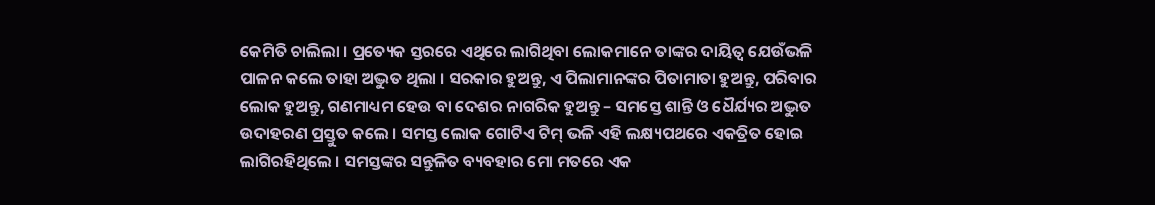କେମିତି ଚାଲିଲା । ପ୍ରତ୍ୟେକ ସ୍ତରରେ ଏଥିରେ ଲାଗିଥିବା ଲୋକମାନେ ତାଙ୍କର ଦାୟିତ୍ୱ ଯେଉଁଭଳି ପାଳନ କଲେ ତାହା ଅଦ୍ଭୁତ ଥିଲା । ସରକାର ହୁଅନ୍ତୁ, ଏ ପିଲାମାନଙ୍କର ପିତାମାତା ହୁଅନ୍ତୁ, ପରିବାର ଲୋକ ହୁଅନ୍ତୁ, ଗଣମାଧ୍ୟମ ହେଉ ବା ଦେଶର ନାଗରିକ ହୁଅନ୍ତୁ – ସମସ୍ତେ ଶାନ୍ତି ଓ ଧୈର୍ଯ୍ୟର ଅଦ୍ଭୁତ ଉଦାହରଣ ପ୍ରସ୍ତୁତ କଲେ । ସମସ୍ତ ଲୋକ ଗୋଟିଏ ଟିମ୍ ଭଳି ଏହି ଲକ୍ଷ୍ୟପଥରେ ଏକତ୍ରିତ ହୋଇ ଲାଗିରହିଥିଲେ । ସମସ୍ତଙ୍କର ସନ୍ତୁଳିତ ବ୍ୟବହାର ମୋ ମତରେ ଏକ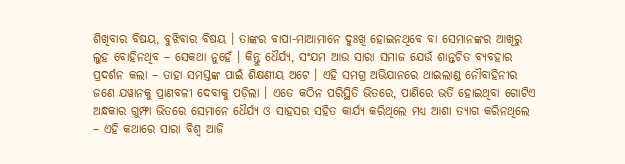ଶିଖିବାର ବିଷୟ, ବୁଝିବାର ବିଷୟ । ତାଙ୍କର ବାପା-ମାଆମାନେ ଦୁଃଖି ହୋଇନଥିବେ ବା ସେମାନଙ୍କର ଆଖିରୁ ଲୁହ ବୋହିନଥିବ – ସେକଥା ନୁହେଁ । କିନ୍ତୁ ଧୈର୍ଯ୍ୟ, ସଂଯମ ଆଉ ସାରା ସମାଜ ଯେଉଁ ଶାନ୍ତଚିତ ବ୍ୟବହାର ପ୍ରଦର୍ଶନ କଲା – ତାହା ସମସ୍ତଙ୍କ ପାଇଁ ଶିକ୍ଷଣୀୟ ଅଟେ । ଏହି ସମଗ୍ର ଅଭିଯାନରେ ଥାଇଲାଣ୍ଡ ନୌବାହିନୀର ଜଣେ ଯୱାନକୁ ପ୍ରାଣବଳୀ ଦେବାକୁ ପଡ଼ିଲା । ଏତେ କଠିନ ପରିସ୍ଥିତି ଭିତରେ, ପାଣିରେ ଭର୍ତି ହୋଇଥିବା ଗୋଟିଏ ଅନ୍ଧକାର ଗୁମ୍ଫା ଭିତରେ ସେମାନେ ଧୈର୍ଯ୍ୟ ଓ ସାହସର ସହିତ କାର୍ଯ୍ୟ କରିଥିଲେ ମଧ୍ୟ ଆଶା ତ୍ୟାଗ କରିନଥିଲେ – ଏହି କଥାରେ ସାରା ବିଶ୍ୱ ଆଜି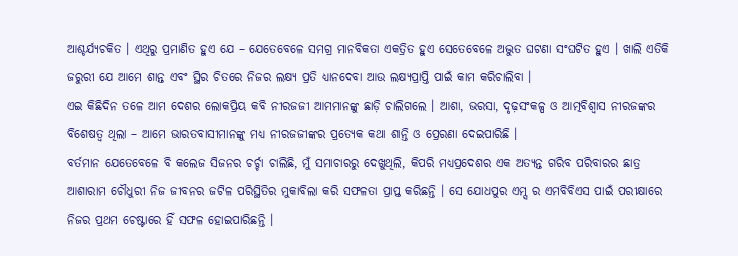ଆଶ୍ଚର୍ଯ୍ୟଚକିତ । ଏଥିରୁ ପ୍ରମାଣିତ ହୁଏ ଯେ – ଯେତେବେଳେ ସମଗ୍ର ମାନବିକତା ଏକତ୍ରିତ ହୁଏ ସେତେବେଳେ ଅଦ୍ଭୁତ ଘଟଣା ସଂଘଟିତ ହୁଏ । ଖାଲି ଏତିକି ଜରୁରୀ ଯେ ଆମେ ଶାନ୍ତ ଏବଂ ସ୍ଥିର ଚିତରେ ନିଜର ଲକ୍ଷ୍ୟ ପ୍ରତି ଧ୍ୟାନଦେବା ଆଉ ଲକ୍ଷ୍ୟପ୍ରାପ୍ତି ପାଇଁ କାମ କରିଚାଲିବା ।
ଏଇ କିଛିଦିନ ତଳେ ଆମ ଦେଶର ଲୋକପ୍ରିୟ କବି ନୀରଜଜୀ ଆମମାନଙ୍କୁ ଛାଡ଼ି ଚାଲିଗଲେ । ଆଶା, ଭରସା, ଦୃଢ଼ସଂକଳ୍ପ ଓ ଆତ୍ମବିଶ୍ୱାସ ନୀରଜଙ୍କର ବିଶେଷତ୍ୱ ଥିଲା – ଆମେ ଭାରତବାସୀମାନଙ୍କୁ ମଧ୍ୟ ନୀରଜଜୀଙ୍କର ପ୍ରତ୍ୟେକ କଥା ଶାନ୍ତି ଓ ପ୍ରେରଣା ଦେଇପାରିଛି ।
ବର୍ତମାନ ଯେତେବେଳେ ବି କଲେଜ ସିଜନର ଚର୍ଚ୍ଚା ଚାଲିଛି, ମୁଁ ସମାଚାରରୁ ଦେଖୁଥିଲି, କିପରି ମଧ୍ୟପ୍ରଦେଶର ଏକ ଅତ୍ୟନ୍ତ ଗରିବ ପରିବାରର ଛାତ୍ର ଆଶାରାମ ଚୌଧୁରୀ ନିଜ ଜୀବନର ଜଟିଳ ପରିସ୍ଥିତିର ମୁକାବିଲା କରି ସଫଳତା ପ୍ରାପ୍ତ କରିଛନ୍ତି । ସେ ଯୋଧପୁର ଏମ୍ସ ର ଏମବିବିଏସ ପାଇଁ ପରୀକ୍ଷାରେ ନିଜର ପ୍ରଥମ ଚେଷ୍ଟାରେ ହିଁ ସଫଳ ହୋଇପାରିଛନ୍ତି ।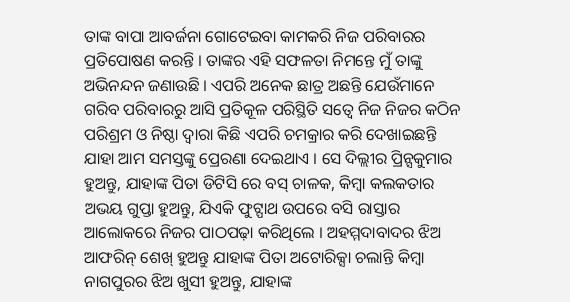ତାଙ୍କ ବାପା ଆବର୍ଜନା ଗୋଟେଇବା କାମକରି ନିଜ ପରିବାରର ପ୍ରତିପୋଷଣ କରନ୍ତି । ତାଙ୍କର ଏହି ସଫଳତା ନିମନ୍ତେ ମୁଁ ତାଙ୍କୁ ଅଭିନନ୍ଦନ ଜଣାଉଛି । ଏପରି ଅନେକ ଛାତ୍ର ଅଛନ୍ତି ଯେଉଁମାନେ ଗରିବ ପରିବାରରୁ ଆସି ପ୍ରତିକୂଳ ପରିସ୍ଥିତି ସତ୍ୱେ ନିଜ ନିଜର କଠିନ ପରିଶ୍ରମ ଓ ନିଷ୍ଠା ଦ୍ୱାରା କିଛି ଏପରି ଚମକ୍ରାର କରି ଦେଖାଇଛନ୍ତି ଯାହା ଆମ ସମସ୍ତଙ୍କୁ ପ୍ରେରଣା ଦେଇଥାଏ । ସେ ଦିଲ୍ଲୀର ପ୍ରିନ୍ସକୁମାର ହୁଅନ୍ତୁ, ଯାହାଙ୍କ ପିତା ଡିଟିସି ରେ ବସ୍ ଚାଳକ, କିମ୍ବା କଲକତାର ଅଭୟ ଗୁପ୍ତା ହୁଅନ୍ତୁ, ଯିଏକି ଫୁଟ୍ପାଥ ଉପରେ ବସି ରାସ୍ତାର ଆଲୋକରେ ନିଜର ପାଠପଢ଼ା କରିଥିଲେ । ଅହମ୍ମଦାବାଦର ଝିଅ ଆଫରିନ୍ ଶେଖ୍ ହୁଅନ୍ତୁ ଯାହାଙ୍କ ପିତା ଅଟୋରିକ୍ସା ଚଲାନ୍ତି କିମ୍ବା ନାଗପୁରର ଝିଅ ଖୁସୀ ହୁଅନ୍ତୁ, ଯାହାଙ୍କ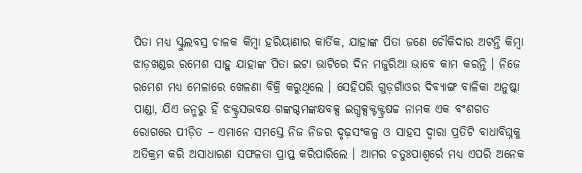ପିତା ମଧ୍ୟ ସ୍କୁଲବସ୍ର ଚାଳକ କିମ୍ବା ହରିୟାଣାର କାର୍ତିକ, ଯାହାଙ୍କ ପିତା ଜଣେ ଚୌକିଦାର ଅଟନ୍ତି କିମ୍ବା ଝାଡ଼ଖଣ୍ଡର ରମେଶ ସାହୁ ଯାହାଙ୍କ ପିତା ଇଟା ଭାଟିରେ ଦିନ ମଜୁରିଆ ଭାବେ କାମ କରନ୍ତି । ନିଜେ ରମେଶ ମଧ୍ୟ ମେଳାରେ ଖେଳଣା ବିକ୍ରି କରୁଥିଲେ । ସେହିପରି ଗୁଡ଼ଗାଁଓର ଦିବ୍ୟାଙ୍ଗ ବାଳିକା ଅନୁଷ୍କା ପାଣ୍ଡା, ଯିଏ ଜନ୍ମରୁ ହିଁ ଝକ୍ଟ୍ରସଦ୍ଭବକ୍ଷ ଗଙ୍କଗ୍ଦମଙ୍କକ୍ଷବକ୍ସ ଇଗ୍ଧକ୍ସକ୍ଟକ୍ଟ୍ରଷଚ୍ଚ ନାମକ ଏକ ବଂଶଗତ ରୋଗରେ ପୀଡ଼ିତ – ଏମାନେ ସମସ୍ତେ ନିଜ ନିଜର ଦୃଢ଼ସଂକଳ୍ପ ଓ ସାହସ ଦ୍ୱାରା ପ୍ରତିଟି ବାଧାବିଘ୍ନକୁ ଅତିକ୍ରମ କରି ଅସାଧାରଣ ସଫଳତା ପ୍ରାପ୍ତ କରିପାରିଲେ । ଆମର ଚତୁଃପାଶ୍ୱର୍ରେ ମଧ୍ୟ ଏପରି ଅନେକ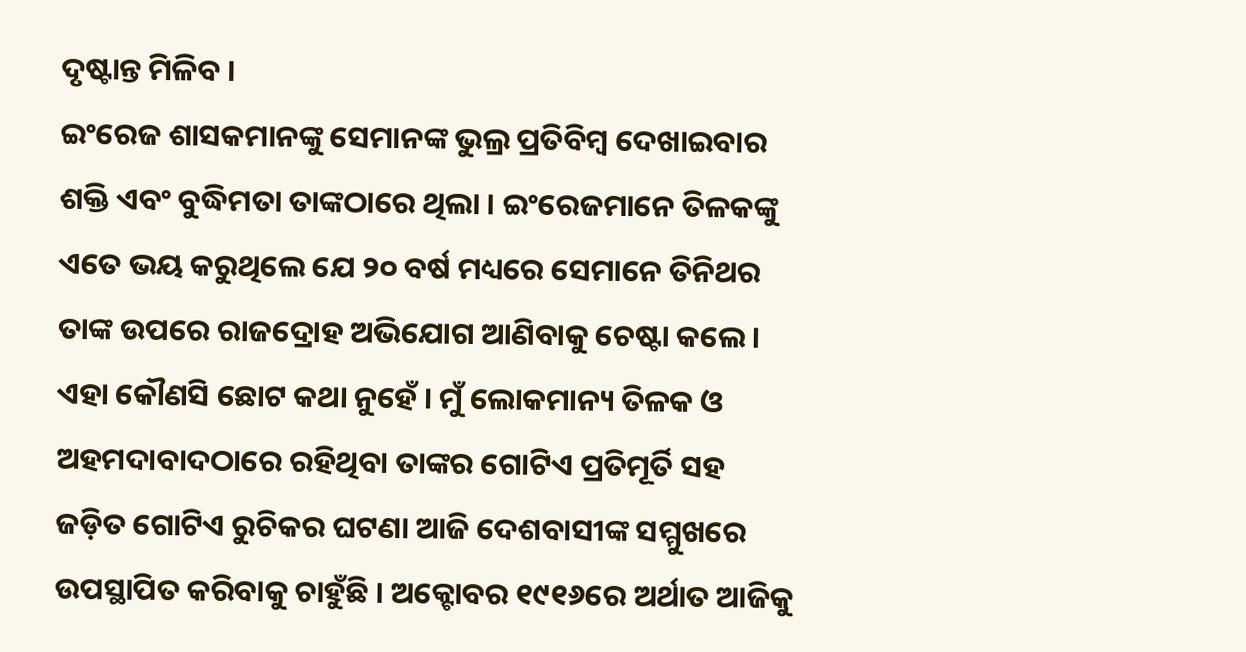ଦୃଷ୍ଟାନ୍ତ ମିଳିବ ।
ଇଂରେଜ ଶାସକମାନଙ୍କୁ ସେମାନଙ୍କ ଭୁଲ୍ର ପ୍ରତିବିମ୍ବ ଦେଖାଇବାର ଶକ୍ତି ଏବଂ ବୁଦ୍ଧିମତା ତାଙ୍କଠାରେ ଥିଲା । ଇଂରେଜମାନେ ତିଳକଙ୍କୁ ଏତେ ଭୟ କରୁଥିଲେ ଯେ ୨୦ ବର୍ଷ ମଧ୍ୟରେ ସେମାନେ ତିନିଥର ତାଙ୍କ ଉପରେ ରାଜଦ୍ରୋହ ଅଭିଯୋଗ ଆଣିବାକୁ ଚେଷ୍ଟା କଲେ । ଏହା କୌଣସି ଛୋଟ କଥା ନୁହେଁ । ମୁଁ ଲୋକମାନ୍ୟ ତିଳକ ଓ ଅହମଦାବାଦଠାରେ ରହିଥିବା ତାଙ୍କର ଗୋଟିଏ ପ୍ରତିମୂର୍ତି ସହ ଜଡ଼ିତ ଗୋଟିଏ ରୁଚିକର ଘଟଣା ଆଜି ଦେଶବାସୀଙ୍କ ସମ୍ମୁଖରେ ଉପସ୍ଥାପିତ କରିବାକୁ ଚାହୁଁଛି । ଅକ୍ଟୋବର ୧୯୧୬ରେ ଅର୍ଥାତ ଆଜିକୁ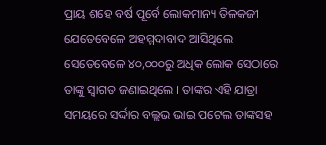ପ୍ରାୟ ଶହେ ବର୍ଷ ପୂର୍ବେ ଲୋକମାନ୍ୟ ତିଳକଜୀ ଯେତେବେଳେ ଅହମ୍ମଦାବାଦ ଆସିଥିଲେ ସେତେବେଳେ ୪୦,୦୦୦ରୁ ଅଧିକ ଲୋକ ସେଠାରେ ତାଙ୍କୁ ସ୍ୱାଗତ ଜଣାଇଥିଲେ । ତାଙ୍କର ଏହି ଯାତ୍ରା ସମୟରେ ସର୍ଦ୍ଦାର ବଲ୍ଲଭ ଭାଇ ପଟେଲ ତାଙ୍କସହ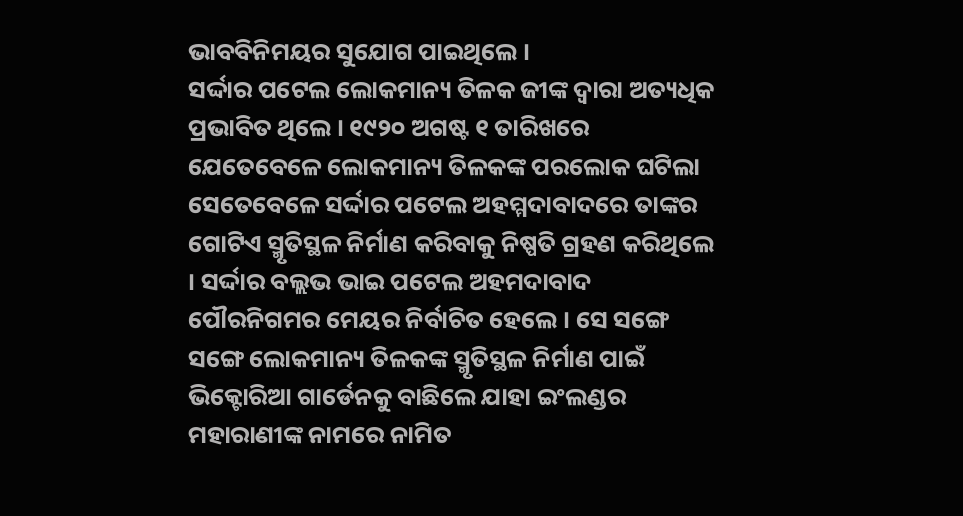ଭାବବିନିମୟର ସୁଯୋଗ ପାଇଥିଲେ ।
ସର୍ଦ୍ଦାର ପଟେଲ ଲୋକମାନ୍ୟ ତିଳକ ଜୀଙ୍କ ଦ୍ୱାରା ଅତ୍ୟଧିକ ପ୍ରଭାବିତ ଥିଲେ । ୧୯୨୦ ଅଗଷ୍ଟ ୧ ତାରିଖରେ ଯେତେବେଳେ ଲୋକମାନ୍ୟ ତିଳକଙ୍କ ପରଲୋକ ଘଟିଲା ସେତେବେଳେ ସର୍ଦ୍ଦାର ପଟେଲ ଅହମ୍ମଦାବାଦରେ ତାଙ୍କର ଗୋଟିଏ ସ୍ମୃତିସ୍ଥଳ ନିର୍ମାଣ କରିବାକୁ ନିଷ୍ପତି ଗ୍ରହଣ କରିଥିଲେ । ସର୍ଦ୍ଦାର ବଲ୍ଲଭ ଭାଇ ପଟେଲ ଅହମଦାବାଦ ପୌରନିଗମର ମେୟର ନିର୍ବାଚିତ ହେଲେ । ସେ ସଙ୍ଗେ ସଙ୍ଗେ ଲୋକମାନ୍ୟ ତିଳକଙ୍କ ସ୍ମୃତିସ୍ଥଳ ନିର୍ମାଣ ପାଇଁ ଭିକ୍ଟୋରିଆ ଗାର୍ଡେନକୁ ବାଛିଲେ ଯାହା ଇଂଲଣ୍ଡର ମହାରାଣୀଙ୍କ ନାମରେ ନାମିତ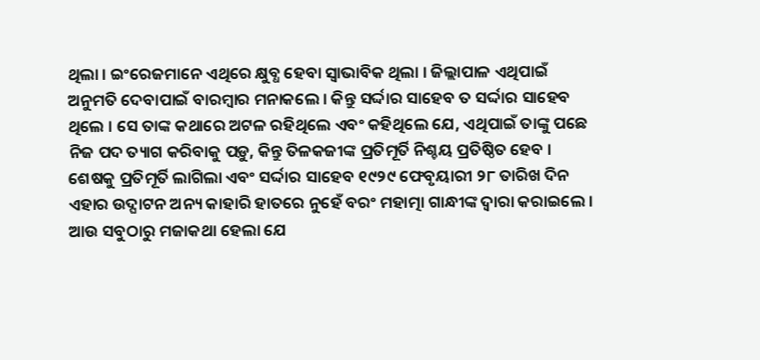ଥିଲା । ଇଂରେଜମାନେ ଏଥିରେ କ୍ଷୁବ୍ଧ ହେବା ସ୍ୱାଭାବିକ ଥିଲା । ଜିଲ୍ଲାପାଳ ଏଥିପାଇଁ ଅନୁମତି ଦେବାପାଇଁ ବାରମ୍ବାର ମନାକଲେ । କିନ୍ତୁ ସର୍ଦ୍ଦାର ସାହେବ ତ ସର୍ଦ୍ଦାର ସାହେବ ଥିଲେ । ସେ ତାଙ୍କ କଥାରେ ଅଟଳ ରହିଥିଲେ ଏବଂ କହିଥିଲେ ଯେ, ଏଥିପାଇଁ ତାଙ୍କୁ ପଛେ ନିଜ ପଦ ତ୍ୟାଗ କରିବାକୁ ପଡ଼ୁ, କିନ୍ତୁ ତିଳକଜୀଙ୍କ ପ୍ରତିମୂର୍ତି ନିଶ୍ଚୟ ପ୍ରତିଷ୍ଠିତ ହେବ । ଶେଷକୁ ପ୍ରତିମୂର୍ତି ଲାଗିଲା ଏବଂ ସର୍ଦ୍ଦାର ସାହେବ ୧୯୨୯ ଫେବୃୟାରୀ ୨୮ ତାରିଖ ଦିନ ଏହାର ଉଦ୍ଘାଟନ ଅନ୍ୟ କାହାରି ହାତରେ ନୁହେଁ ବରଂ ମହାତ୍ମା ଗାନ୍ଧୀଙ୍କ ଦ୍ୱାରା କରାଇଲେ ।
ଆଉ ସବୁଠାରୁ ମଜାକଥା ହେଲା ଯେ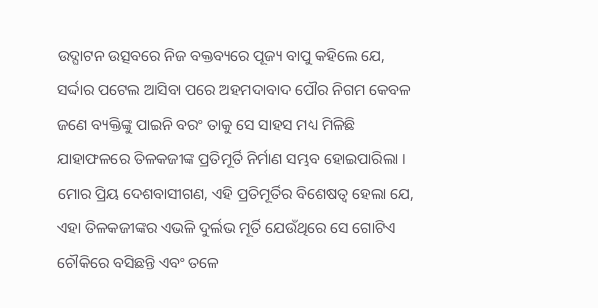ଉଦ୍ଘାଟନ ଉତ୍ସବରେ ନିଜ ବକ୍ତବ୍ୟରେ ପୂଜ୍ୟ ବାପୁ କହିଲେ ଯେ, ସର୍ଦ୍ଦାର ପଟେଲ ଆସିବା ପରେ ଅହମଦାବାଦ ପୌର ନିଗମ କେବଳ ଜଣେ ବ୍ୟକ୍ତିଙ୍କୁ ପାଇନି ବରଂ ତାକୁ ସେ ସାହସ ମଧ୍ୟ ମିଳିଛି ଯାହାଫଳରେ ତିଳକଜୀଙ୍କ ପ୍ରତିମୂର୍ତି ନିର୍ମାଣ ସମ୍ଭବ ହୋଇପାରିଲା । ମୋର ପ୍ରିୟ ଦେଶବାସୀଗଣ, ଏହି ପ୍ରତିମୂର୍ତିର ବିଶେଷତ୍ୱ ହେଲା ଯେ, ଏହା ତିଳକଜୀଙ୍କର ଏଭଳି ଦୁର୍ଲଭ ମୂର୍ତି ଯେଉଁଥିରେ ସେ ଗୋଟିଏ ଚୌକିରେ ବସିଛନ୍ତି ଏବଂ ତଳେ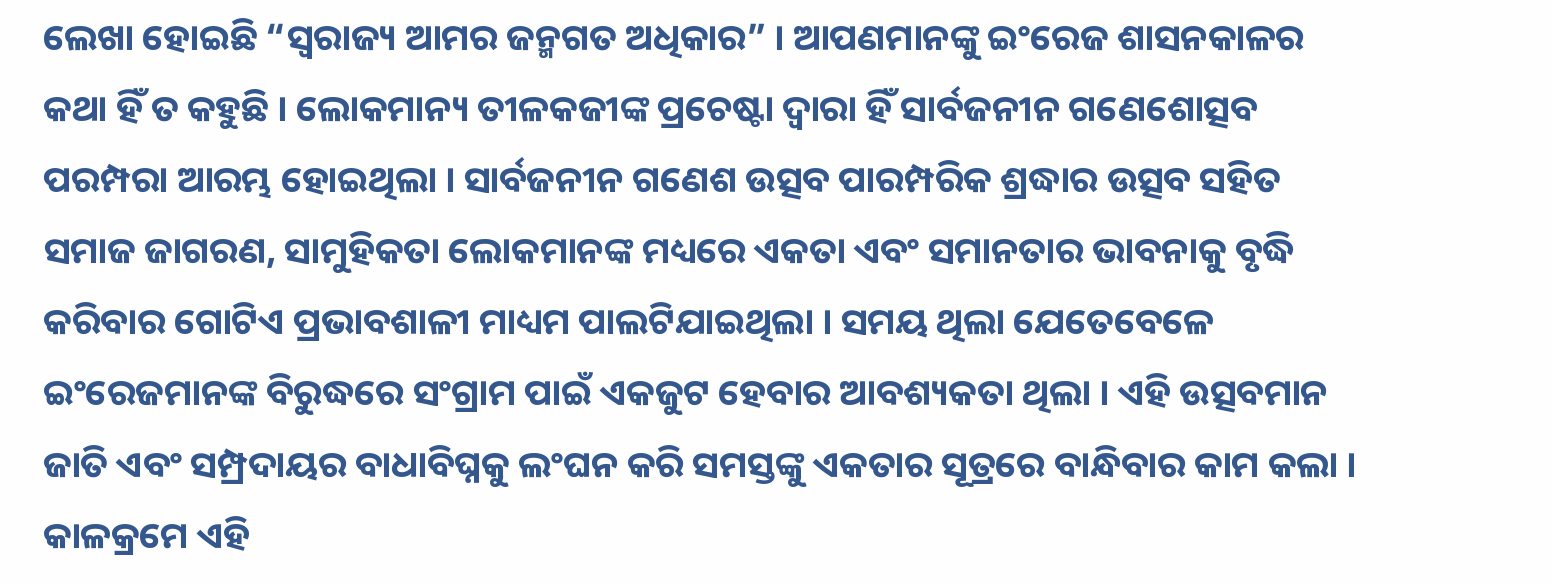ଲେଖା ହୋଇଛି “ସ୍ୱରାଜ୍ୟ ଆମର ଜନ୍ମଗତ ଅଧିକାର” । ଆପଣମାନଙ୍କୁ ଇଂରେଜ ଶାସନକାଳର କଥା ହିଁ ତ କହୁଛି । ଲୋକମାନ୍ୟ ତୀଳକଜୀଙ୍କ ପ୍ରଚେଷ୍ଟା ଦ୍ୱାରା ହିଁ ସାର୍ବଜନୀନ ଗଣେଶୋତ୍ସବ ପରମ୍ପରା ଆରମ୍ଭ ହୋଇଥିଲା । ସାର୍ବଜନୀନ ଗଣେଶ ଉତ୍ସବ ପାରମ୍ପରିକ ଶ୍ରଦ୍ଧାର ଉତ୍ସବ ସହିତ ସମାଜ ଜାଗରଣ, ସାମୁହିକତା ଲୋକମାନଙ୍କ ମଧ୍ୟରେ ଏକତା ଏବଂ ସମାନତାର ଭାବନାକୁ ବୃଦ୍ଧି କରିବାର ଗୋଟିଏ ପ୍ରଭାବଶାଳୀ ମାଧ୍ୟମ ପାଲଟିଯାଇଥିଲା । ସମୟ ଥିଲା ଯେତେବେଳେ ଇଂରେଜମାନଙ୍କ ବିରୁଦ୍ଧରେ ସଂଗ୍ରାମ ପାଇଁ ଏକଜୁଟ ହେବାର ଆବଶ୍ୟକତା ଥିଲା । ଏହି ଉତ୍ସବମାନ ଜାତି ଏବଂ ସମ୍ପ୍ରଦାୟର ବାଧାବିଘ୍ନକୁ ଲଂଘନ କରି ସମସ୍ତଙ୍କୁ ଏକତାର ସୂତ୍ରରେ ବାନ୍ଧିବାର କାମ କଲା । କାଳକ୍ରମେ ଏହି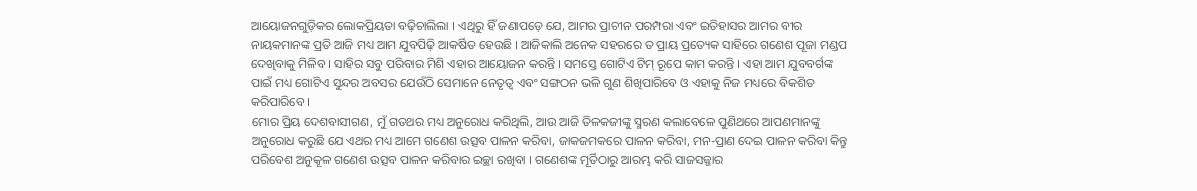ଆୟୋଜନଗୁଡ଼ିକର ଲୋକପ୍ରିୟତା ବଢ଼ିଚାଲିଲା । ଏଥିରୁ ହିଁ ଜଣାପଡ଼େ ଯେ, ଆମର ପ୍ରାଚୀନ ପରମ୍ପରା ଏବଂ ଇତିହାସର ଆମର ବୀର ନାୟକମାନଙ୍କ ପ୍ରତି ଆଜି ମଧ୍ୟ ଆମ ଯୁବପିଢ଼ି ଆକର୍ଷିତ ହେଉଛି । ଆଜିକାଲି ଅନେକ ସହରରେ ତ ପ୍ରାୟ ପ୍ରତ୍ୟେକ ସାହିରେ ଗଣେଶ ପୂଜା ମଣ୍ଡପ ଦେଖିବାକୁ ମିଳିବ । ସାହିର ସବୁ ପରିବାର ମିଶି ଏହାର ଆୟୋଜନ କରନ୍ତି । ସମସ୍ତେ ଗୋଟିଏ ଟିମ୍ ରୂପେ କାମ କରନ୍ତି । ଏହା ଆମ ଯୁବବର୍ଗଙ୍କ ପାଇଁ ମଧ୍ୟ ଗୋଟିଏ ସୁନ୍ଦର ଅବସର ଯେଉଁଠି ସେମାନେ ନେତୃତ୍ୱ ଏବଂ ସଙ୍ଗଠନ ଭଳି ଗୁଣ ଶିଖିପାରିବେ ଓ ଏହାକୁ ନିଜ ମଧ୍ୟରେ ବିକଶିତ କରିପାରିବେ ।
ମୋର ପ୍ରିୟ ଦେଶବାସୀଗଣ, ମୁଁ ଗତଥର ମଧ୍ୟ ଅନୁରୋଧ କରିଥିଲି, ଆଉ ଆଜି ତିଳକଜୀଙ୍କୁ ସ୍ମରଣ କଲାବେଳେ ପୁଣିଥରେ ଆପଣମାନଙ୍କୁ ଅନୁରୋଧ କରୁଛି ଯେ ଏଥର ମଧ୍ୟ ଆମେ ଗଣେଶ ଉତ୍ସବ ପାଳନ କରିବା, ଜାକଜମକରେ ପାଳନ କରିବା, ମନ-ପ୍ରାଣ ଦେଇ ପାଳନ କରିବା କିନ୍ତୁ ପରିବେଶ ଅନୁକୂଳ ଗଣେଶ ଉତ୍ସବ ପାଳନ କରିବାର ଇଚ୍ଛା ରଖିବା । ଗଣେଶଙ୍କ ମୂର୍ତିଠାରୁ ଆରମ୍ଭ କରି ସାଜସଜ୍ଜାର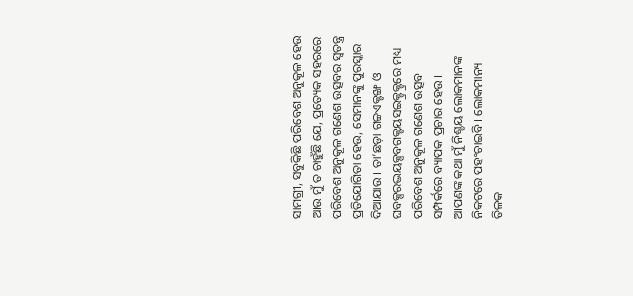ସାମଗ୍ରୀ, ସବୁକିଛି ପରିବେଶ ଅନୁକୂଳ ହେଉ ଆଉ ମୁଁ ତ ଚାହୁଁଛି ଯେ, ପ୍ରତ୍ୟେକ ସହରରେ ପରିବେଶ ଅନୁକୂଳ ଗଣେଶ ଉତ୍ସବର ସ୍ୱତନ୍ତ୍ର ପ୍ରତିଯୋଗିତା ହେଉ, ସେମାନଙ୍କୁ ପୁରସ୍କାର ଦିଆଯାଉ । ତା’ଛଡ଼ା ଗଚ୍ଚଏକ୍ଟଙ୍ଖ ଓ ଘବକ୍ସରଦ୍ଭୟକ୍ସବଗକ୍ଟୟସଇକ୍ଟ୍ରକ୍ଟ୍ରରେ ମଧ୍ୟ ପରିବେଶ ଅନୁକୂଳ ଗଣେଶ ଉତ୍ସବ ସମ୍ପର୍କରେ ବ୍ୟାପକ ପ୍ରଚାର ହେଉ । ଆପଣଙ୍କ କଥା ମୁଁ ନିଶ୍ଚୟ ଲୋକମାନଙ୍କ ନିକଟରେ ପହଂଚାଇବି । ଲୋକମାନ୍ୟ ତିଳକ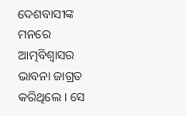ଦେଶବାସୀଙ୍କ ମନରେ ଆତ୍ମବିଶ୍ୱାସର ଭାବନା ଜାଗ୍ରତ କରିଥିଲେ । ସେ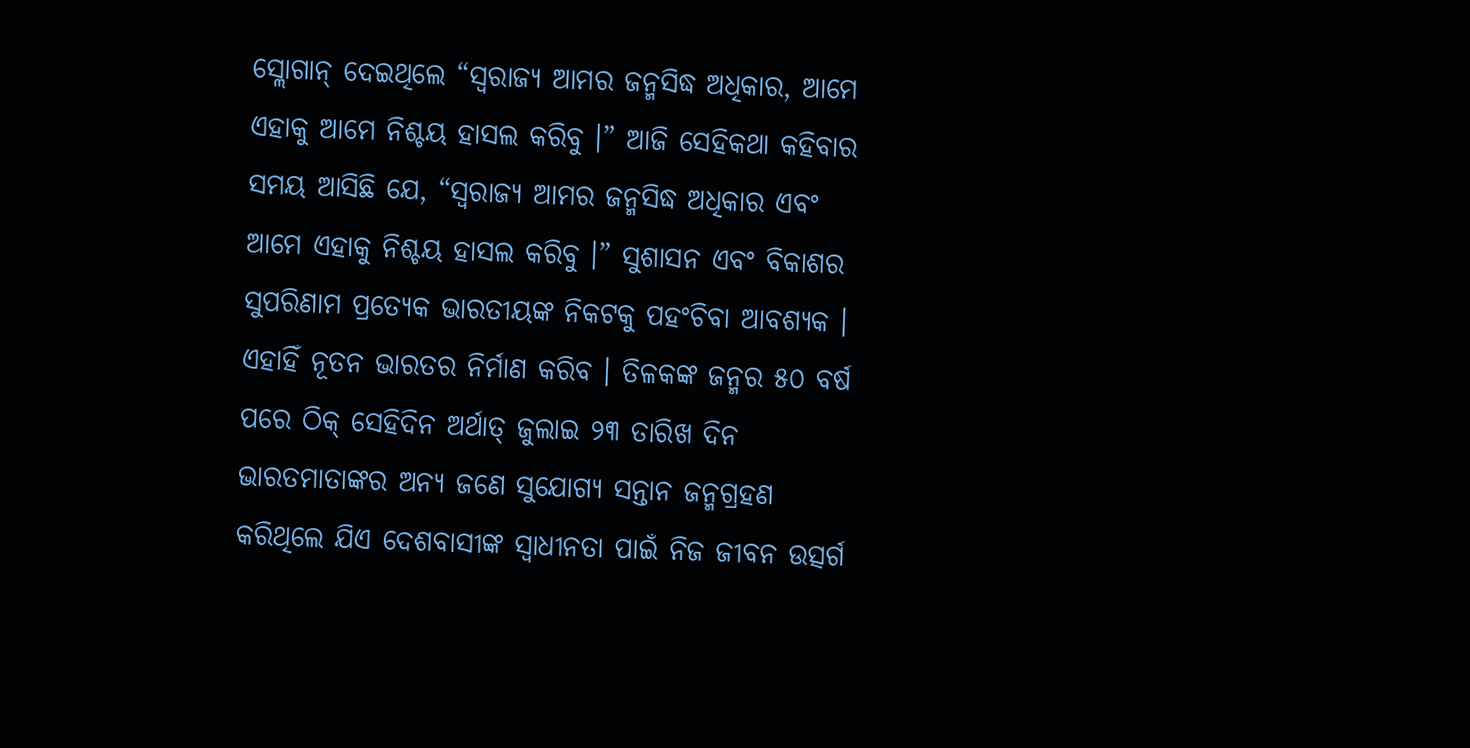ସ୍ଲୋଗାନ୍ ଦେଇଥିଲେ “ସ୍ୱରାଜ୍ୟ ଆମର ଜନ୍ମସିଦ୍ଧ ଅଧିକାର, ଆମେ ଏହାକୁ ଆମେ ନିଶ୍ଚୟ ହାସଲ କରିବୁ ।” ଆଜି ସେହିକଥା କହିବାର ସମୟ ଆସିଛି ଯେ, “ସ୍ୱରାଜ୍ୟ ଆମର ଜନ୍ମସିଦ୍ଧ ଅଧିକାର ଏବଂ ଆମେ ଏହାକୁ ନିଶ୍ଚୟ ହାସଲ କରିବୁ ।” ସୁଶାସନ ଏବଂ ବିକାଶର ସୁପରିଣାମ ପ୍ରତ୍ୟେକ ଭାରତୀୟଙ୍କ ନିକଟକୁ ପହଂଚିବା ଆବଶ୍ୟକ । ଏହାହିଁ ନୂତନ ଭାରତର ନିର୍ମାଣ କରିବ । ତିଳକଙ୍କ ଜନ୍ମର ୫୦ ବର୍ଷ ପରେ ଠିକ୍ ସେହିଦିନ ଅର୍ଥାତ୍ ଜୁଲାଇ ୨୩ ତାରିଖ ଦିନ ଭାରତମାତାଙ୍କର ଅନ୍ୟ ଜଣେ ସୁଯୋଗ୍ୟ ସନ୍ତାନ ଜନ୍ମଗ୍ରହଣ କରିଥିଲେ ଯିଏ ଦେଶବାସୀଙ୍କ ସ୍ୱାଧୀନତା ପାଇଁ ନିଜ ଜୀବନ ଉତ୍ସର୍ଗ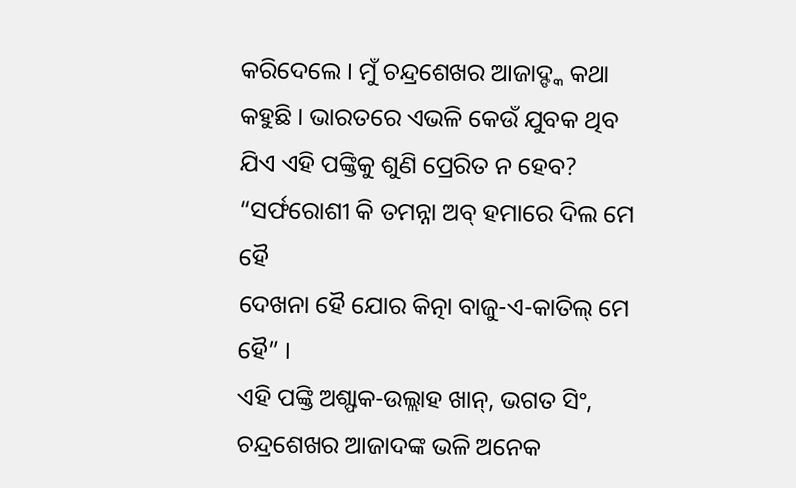କରିଦେଲେ । ମୁଁ ଚନ୍ଦ୍ରଶେଖର ଆଜାଦ୍ଙ୍କ କଥା କହୁଛି । ଭାରତରେ ଏଭଳି କେଉଁ ଯୁବକ ଥିବ ଯିଏ ଏହି ପଙ୍କ୍ତିକୁ ଶୁଣି ପ୍ରେରିତ ନ ହେବ?
“ସର୍ଫରୋଶୀ କି ତମନ୍ନା ଅବ୍ ହମାରେ ଦିଲ ମେ ହୈ
ଦେଖନା ହୈ ଯୋର କିତ୍ନା ବାଜୁ-ଏ-କାତିଲ୍ ମେ ହୈ” ।
ଏହି ପଙ୍କ୍ତି ଅଶ୍ଫାକ-ଉଲ୍ଲାହ ଖାନ୍, ଭଗତ ସିଂ, ଚନ୍ଦ୍ରଶେଖର ଆଜାଦଙ୍କ ଭଳି ଅନେକ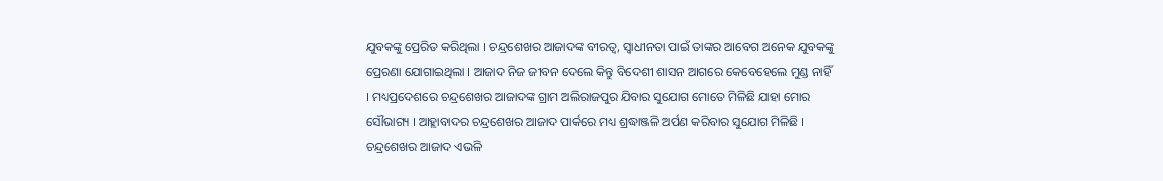ଯୁବକଙ୍କୁ ପ୍ରେରିତ କରିଥିଲା । ଚନ୍ଦ୍ରଶେଖର ଆଜାଦଙ୍କ ବୀରତ୍ୱ, ସ୍ୱାଧୀନତା ପାଇଁ ତାଙ୍କର ଆବେଗ ଅନେକ ଯୁବକଙ୍କୁ ପ୍ରେରଣା ଯୋଗାଇଥିଲା । ଆଜାଦ ନିଜ ଜୀବନ ଦେଲେ କିନ୍ତୁ ବିଦେଶୀ ଶାସନ ଆଗରେ କେବେହେଲେ ମୁଣ୍ଡ ନାହିଁ । ମଧ୍ୟପ୍ରଦେଶରେ ଚନ୍ଦ୍ରଶେଖର ଆଜାଦଙ୍କ ଗ୍ରାମ ଅଲିରାଜପୁର ଯିବାର ସୁଯୋଗ ମୋତେ ମିଳିଛି ଯାହା ମୋର ସୌଭାଗ୍ୟ । ଆହ୍ଲାବାଦର ଚନ୍ଦ୍ରଶେଖର ଆଜାଦ ପାର୍କରେ ମଧ୍ୟ ଶ୍ରଦ୍ଧାଞ୍ଜଳି ଅର୍ପଣ କରିବାର ସୁଯୋଗ ମିଳିଛି । ଚନ୍ଦ୍ରଶେଖର ଆଜାଦ ଏଭଳି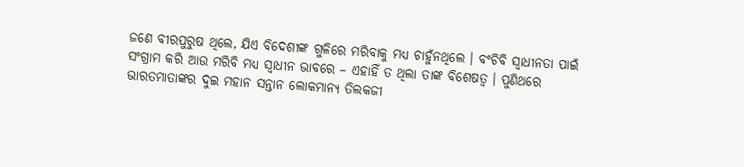ଜଣେ ବୀରପୁରୁଷ ଥିଲେ, ଯିଏ ବିଦେଶୀଙ୍କ ଗୁଳିରେ ମରିବାକୁ ମଧ୍ୟ ଚାହୁଁନଥିଲେ । ବଂଚିବି ସ୍ୱାଧୀନତା ପାଇଁ ସଂଗ୍ରାମ କରି ଆଉ ମରିବି ମଧ୍ୟ ସ୍ୱାଧୀନ ଭାବରେ – ଏହାହିଁ ତ ଥିଲା ତାଙ୍କ ବିଶେଷତ୍ୱ । ପୁଣିଥରେ ଭାରତମାତାଙ୍କର ଦୁଇ ମହାନ ସନ୍ତାନ ଲୋକମାନ୍ୟ ତିଲକଜୀ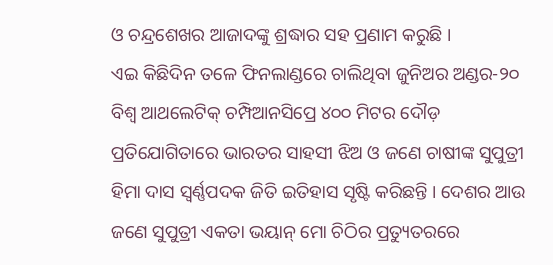ଓ ଚନ୍ଦ୍ରଶେଖର ଆଜାଦଙ୍କୁ ଶ୍ରଦ୍ଧାର ସହ ପ୍ରଣାମ କରୁଛି ।
ଏଇ କିଛିଦିନ ତଳେ ଫିନଲାଣ୍ଡରେ ଚାଲିଥିବା ଜୁନିଅର ଅଣ୍ଡର-୨୦ ବିଶ୍ୱ ଆଥଲେଟିକ୍ ଚମ୍ପିଆନସିପ୍ରେ ୪୦୦ ମିଟର ଦୌଡ଼ ପ୍ରତିଯୋଗିତାରେ ଭାରତର ସାହସୀ ଝିଅ ଓ ଜଣେ ଚାଷୀଙ୍କ ସୁପୁତ୍ରୀ ହିମା ଦାସ ସ୍ୱର୍ଣ୍ଣପଦକ ଜିତି ଇତିହାସ ସୃଷ୍ଟି କରିଛନ୍ତି । ଦେଶର ଆଉ ଜଣେ ସୁପୁତ୍ରୀ ଏକତା ଭୟାନ୍ ମୋ ଚିଠିର ପ୍ରତ୍ୟୁତରରେ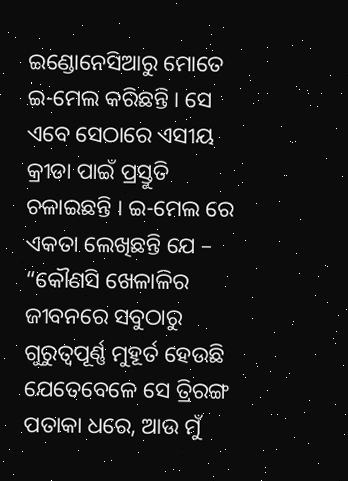ଇଣ୍ଡୋନେସିଆରୁ ମୋତେ ଇ-ମେଲ କରିଛନ୍ତି । ସେ ଏବେ ସେଠାରେ ଏସୀୟ କ୍ରୀଡା ପାଇଁ ପ୍ରସ୍ତୁତି ଚଳାଇଛନ୍ତି । ଇ-ମେଲ ରେ ଏକତା ଲେଖିଛନ୍ତି ଯେ – “କୌଣସି ଖେଳାଳିର ଜୀବନରେ ସବୁଠାରୁ ଗୁରୁତ୍ୱପୂର୍ଣ୍ଣ ମୁହୂର୍ତ ହେଉଛି ଯେତେବେଳେ ସେ ତ୍ରିରଙ୍ଗ ପତାକା ଧରେ, ଆଉ ମୁଁ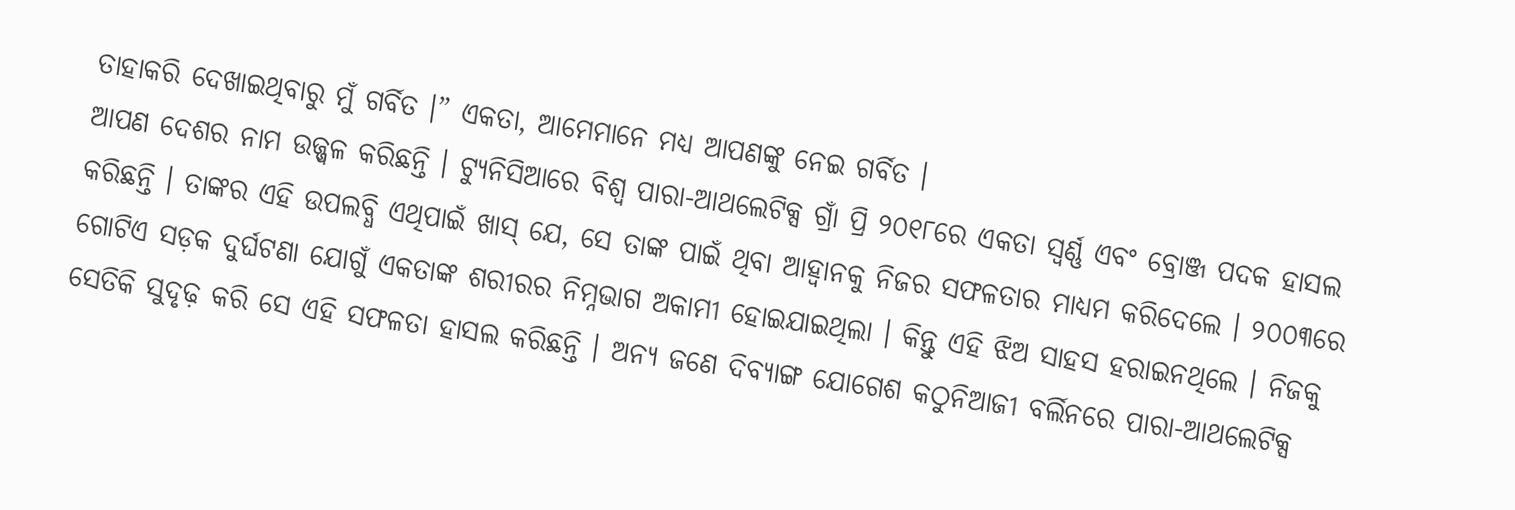ତାହାକରି ଦେଖାଇଥିବାରୁ ମୁଁ ଗର୍ବିତ ।” ଏକତା, ଆମେମାନେ ମଧ୍ୟ ଆପଣଙ୍କୁ ନେଇ ଗର୍ବିତ ।
ଆପଣ ଦେଶର ନାମ ଉଜ୍ଜ୍ୱଳ କରିଛନ୍ତି । ଟ୍ୟୁନିସିଆରେ ବିଶ୍ୱ ପାରା-ଆଥଲେଟିକ୍ସ ଗ୍ରାଁ ପ୍ରି ୨୦୧୮ରେ ଏକତା ସ୍ୱର୍ଣ୍ଣ ଏବଂ ବ୍ରୋଞ୍ଜ ପଦକ ହାସଲ କରିଛନ୍ତି । ତାଙ୍କର ଏହି ଉପଲବ୍ଧି ଏଥିପାଇଁ ଖାସ୍ ଯେ, ସେ ତାଙ୍କ ପାଇଁ ଥିବା ଆହ୍ୱାନକୁ ନିଜର ସଫଳତାର ମାଧ୍ୟମ କରିଦେଲେ । ୨୦୦୩ରେ ଗୋଟିଏ ସଡ଼କ ଦୁର୍ଘଟଣା ଯୋଗୁଁ ଏକତାଙ୍କ ଶରୀରର ନିମ୍ନଭାଗ ଅକାମୀ ହୋଇଯାଇଥିଲା । କିନ୍ତୁ ଏହି ଝିଅ ସାହସ ହରାଇନଥିଲେ । ନିଜକୁ ସେତିକି ସୁଦୃଢ଼ କରି ସେ ଏହି ସଫଳତା ହାସଲ କରିଛନ୍ତି । ଅନ୍ୟ ଜଣେ ଦିବ୍ୟାଙ୍ଗ ଯୋଗେଶ କଠୁନିଆଜୀ ବର୍ଲିନରେ ପାରା-ଆଥଲେଟିକ୍ସ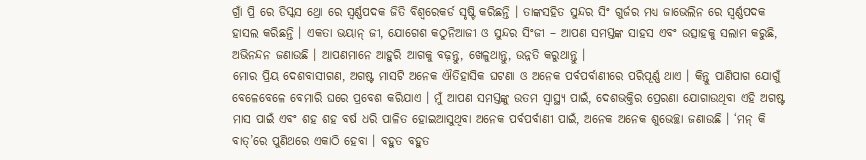ଗ୍ରାଁ ପ୍ରି ରେ ଡିସ୍କସ ଥ୍ରୋ ରେ ସ୍ୱର୍ଣ୍ଣପଦକ ଜିତି ବିଶ୍ୱରେକର୍ଡ ସୃଷ୍ଟି କରିଛନ୍ତି । ତାଙ୍କସହିତ ସୁନ୍ଦର ସିଂ ଗୁର୍ଜର ମଧ୍ୟ ଜାଭେଲିନ ରେ ସ୍ୱର୍ଣ୍ଣପଦକ ହାସଲ କରିଛନ୍ତି । ଏକତା ଭୟାନ୍ ଜୀ, ଯୋଗେଶ କଠୁନିଆଜୀ ଓ ସୁନ୍ଦର ସିଂଜୀ – ଆପଣ ସମସ୍ତଙ୍କ ସାହସ ଏବଂ ଉତ୍ସାହକୁ ସଲାମ କରୁଛି, ଅଭିନନ୍ଦନ ଜଣାଉଛି । ଆପଣମାନେ ଆହୁରି ଆଗକୁ ବଢ଼ନ୍ତୁ, ଖେଳୁଥାନ୍ତୁ, ଉନ୍ନତି କରୁଥାନ୍ତୁ ।
ମୋର ପ୍ରିୟ ଦେଶବାସୀଗଣ, ଅଗଷ୍ଟ ମାସଟି ଅନେକ ଐତିହାସିକ ଘଟଣା ଓ ଅନେକ ପର୍ବପର୍ବାଣୀରେ ପରିପୂର୍ଣ୍ଣ ଥାଏ । କିନ୍ତୁ ପାଣିପାଗ ଯୋଗୁଁ ବେଳେବେଳେ ବେମାରି ଘରେ ପ୍ରବେଶ କରିଯାଏ । ମୁଁ ଆପଣ ସମସ୍ତଙ୍କୁ ଉତମ ସ୍ୱାସ୍ଥ୍ୟ ପାଇଁ, ଦେଶଭକ୍ତିର ପ୍ରେରଣା ଯୋଗାଉଥିବା ଏହି ଅଗଷ୍ଟ ମାସ ପାଇଁ ଏବଂ ଶହ ଶହ ବର୍ଷ ଧରି ପାଳିତ ହୋଇଆସୁଥିବା ଅନେକ ପର୍ବପର୍ବାଣୀ ପାଇଁ, ଅନେକ ଅନେକ ଶୁଭେଚ୍ଛା ଜଣାଉଛି । ‘ମନ୍ କି ବାତ୍’ରେ ପୁଣିଥରେ ଏକାଠି ହେବା । ବହୁତ ବହୁତ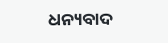ଧନ୍ୟବାଦ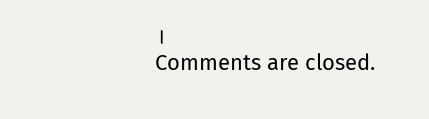।
Comments are closed.